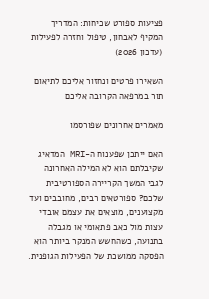פציעות ספורט שכיחות: המדריך המקיף לאבחון, טיפול וחזרה לפעילות (עדכון 2026)

השאירו פרטים ונחזור אליכם לתיאום תור במרפאה הקרובה אליכם

מאמרים אחרונים שפורסמו

האם ייתכן שפענוח ה-MRI המדאיג שקיבלתם הוא לא המילה האחרונה לגבי המשך הקריירה הספורטיבית שלכם? ספורטאים רבים, מחובבים ועד מקצוענים, מוצאים את עצמם אובדי עצות מול כאב פתאומי או מגבלה בתנועה, כשהחשש המנקר ביותר הוא הפסקה ממושכת של הפעילות הגופנית.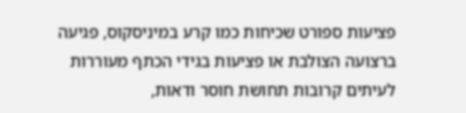פציעות ספורט שכיחות כמו קרע במיניסקוס, פגיעה ברצועה הצולבת או פציעות בגידי הכתף מעוררות לעיתים קרובות תחושת חוסר ודאות,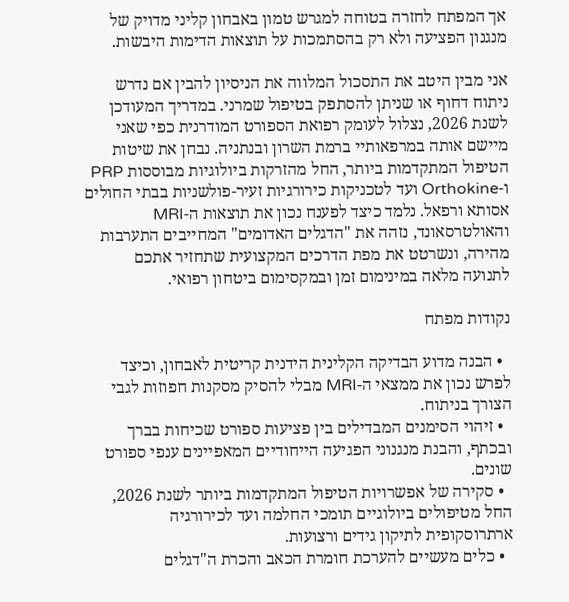אך המפתח לחזרה בטוחה למגרש טמון באבחון קליני מדויק של מנגנון הפציעה ולא רק בהסתמכות על תוצאות הדימות היבשות.

אני מבין היטב את התסכול המלווה את הניסיון להבין אם נדרש ניתוח דחוף או שניתן להסתפק בטיפול שמרני. במדריך המעודכן לשנת 2026, נצלול לעומק רפואת הספורט המודרנית כפי שאני מיישם אותה במרפאותיי ברמת השרון ובנתניה. נבחן את שיטות הטיפול המתקדמות ביותר, החל מהזרקות ביולוגיות מבוססות PRP ו-Orthokine ועד לטכניקות כירורגיות זעיר-פולשניות בבתי החולים אסותא ורפאל. נלמד כיצד לפענח נכון את תוצאות ה-MRI והאולטרסאונד, נזהה את "הדגלים האדומים" המחייבים התערבות מהירה, ונשרטט את מפת הדרכים המקצועית שתחזיר אתכם לתנועה מלאה במינימום זמן ובמקסימום ביטחון רפואי.

נקודות מפתח

  • הבנה מדוע הבדיקה הקלינית הידנית קריטית לאבחון, וכיצד לפרש נכון את ממצאי ה-MRI מבלי להסיק מסקנות חפוזות לגבי הצורך בניתוח.
  • זיהוי הסימנים המבדילים בין פציעות ספורט שכיחות בברך ובכתף, והבנת מנגנוני הפגיעה הייחודיים המאפיינים ענפי ספורט שונים.
  • סקירה של אפשרויות הטיפול המתקדמות ביותר לשנת 2026, החל מטיפולים ביולוגיים תומכי החלמה ועד לכירורגיה ארתרוסקופית לתיקון גידים ורצועות.
  • כלים מעשיים להערכת חומרת הכאב והכרת ה"דגלים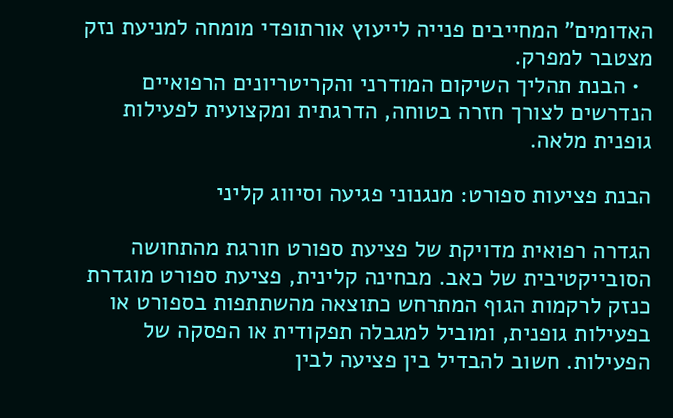האדומים" המחייבים פנייה לייעוץ אורתופדי מומחה למניעת נזק מצטבר למפרק.
  • הבנת תהליך השיקום המודרני והקריטריונים הרפואיים הנדרשים לצורך חזרה בטוחה, הדרגתית ומקצועית לפעילות גופנית מלאה.

הבנת פציעות ספורט: מנגנוני פגיעה וסיווג קליני

הגדרה רפואית מדויקת של פציעת ספורט חורגת מהתחושה הסובייקטיבית של כאב. מבחינה קלינית, פציעת ספורט מוגדרת כנזק לרקמות הגוף המתרחש כתוצאה מהשתתפות בספורט או בפעילות גופנית, ומוביל למגבלה תפקודית או הפסקה של הפעילות. חשוב להבדיל בין פציעה לבין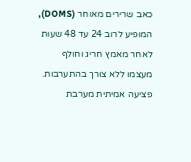כאב שרירים מאוחר (DOMS), המופיע לרוב 24 עד 48 שעות לאחר מאמץ חריג וחולף מעצמו ללא צורך בהתערבות. פציעה אמיתית מערבת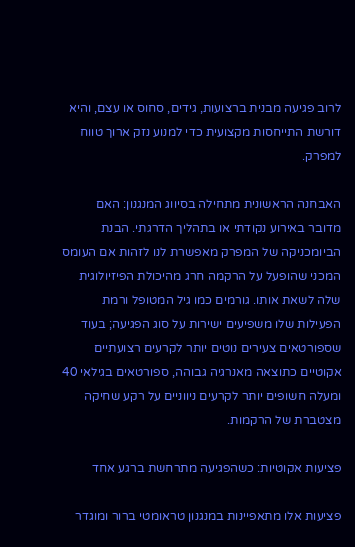לרוב פגיעה מבנית ברצועות, גידים, סחוס או עצם, והיא דורשת התייחסות מקצועית כדי למנוע נזק ארוך טווח למפרק.

האבחנה הראשונית מתחילה בסיווג המנגנון: האם מדובר באירוע נקודתי או בתהליך הדרגתי. הבנת הביומכניקה של המפרק מאפשרת לנו לזהות אם העומס המכני שהופעל על הרקמה חרג מהיכולת הפיזיולוגית שלה לשאת אותו. גורמים כמו גיל המטופל ורמת הפעילות שלו משפיעים ישירות על סוג הפגיעה; בעוד שספורטאים צעירים נוטים יותר לקרעים רצועתיים אקוטיים כתוצאה מאנרגיה גבוהה, ספורטאים בגילאי 40 ומעלה חשופים יותר לקרעים ניווניים על רקע שחיקה מצטברת של הרקמות.

פציעות אקוטיות: כשהפגיעה מתרחשת ברגע אחד

פציעות אלו מתאפיינות במנגנון טראומטי ברור ומוגדר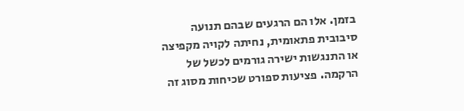בזמן. אלו הם הרגעים שבהם תנועה סיבובית פתאומית, נחיתה לקויה מקפיצה או התנגשות ישירה גורמים לכשל של הרקמה. פציעות ספורט שכיחות מסוג זה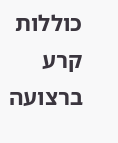כוללות קרע ברצועה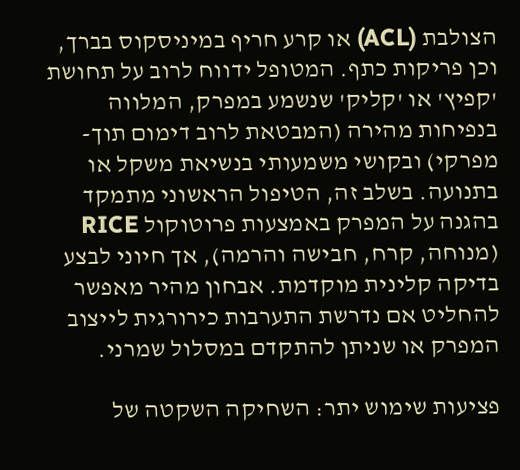הצולבת (ACL) או קרע חריף במיניסקוס בברך, וכן פריקות כתף. המטופל ידווח לרוב על תחושת 'קפיץ' או 'קליק' שנשמע במפרק, המלווה בנפיחות מהירה (המבטאת לרוב דימום תוך-מפרקי) ובקושי משמעותי בנשיאת משקל או בתנועה. בשלב זה, הטיפול הראשוני מתמקד בהגנה על המפרק באמצעות פרוטוקול RICE (מנוחה, קרח, חבישה והרמה), אך חיוני לבצע בדיקה קלינית מוקדמת. אבחון מהיר מאפשר להחליט אם נדרשת התערבות כירורגית לייצוב המפרק או שניתן להתקדם במסלול שמרני.

פציעות שימוש יתר: השחיקה השקטה של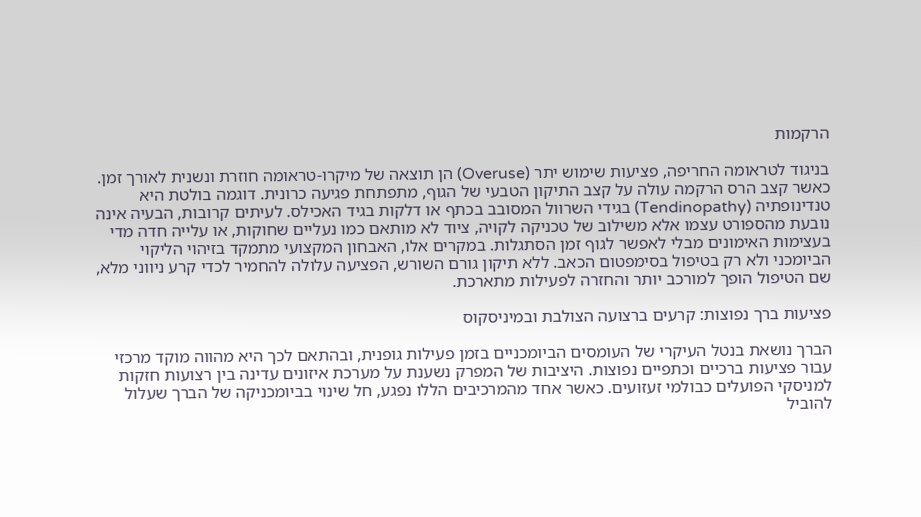הרקמות

בניגוד לטראומה החריפה, פציעות שימוש יתר (Overuse) הן תוצאה של מיקרו-טראומה חוזרת ונשנית לאורך זמן. כאשר קצב הרס הרקמה עולה על קצב התיקון הטבעי של הגוף, מתפתחת פגיעה כרונית. דוגמה בולטת היא טנדינופתיה (Tendinopathy) בגידי השרוול המסובב בכתף או דלקות בגיד האכילס. לעיתים קרובות, הבעיה אינה נובעת מהספורט עצמו אלא משילוב של טכניקה לקויה, ציוד לא מותאם כמו נעליים שחוקות, או עלייה חדה מדי בעצימות האימונים מבלי לאפשר לגוף זמן הסתגלות. במקרים אלו, האבחון המקצועי מתמקד בזיהוי הליקוי הביומכני ולא רק בטיפול בסימפטום הכאב. ללא תיקון גורם השורש, הפציעה עלולה להחמיר לכדי קרע ניווני מלא, שם הטיפול הופך למורכב יותר והחזרה לפעילות מתארכת.

פציעות ברך נפוצות: קרעים ברצועה הצולבת ובמיניסקוס

הברך נושאת בנטל העיקרי של העומסים הביומכניים בזמן פעילות גופנית, ובהתאם לכך היא מהווה מוקד מרכזי עבור פציעות ברכיים וכתפיים נפוצות. היציבות של המפרק נשענת על מערכת איזונים עדינה בין רצועות חזקות למניסקי הפועלים כבולמי זעזועים. כאשר אחד מהמרכיבים הללו נפגע, חל שינוי בביומכניקה של הברך שעלול להוביל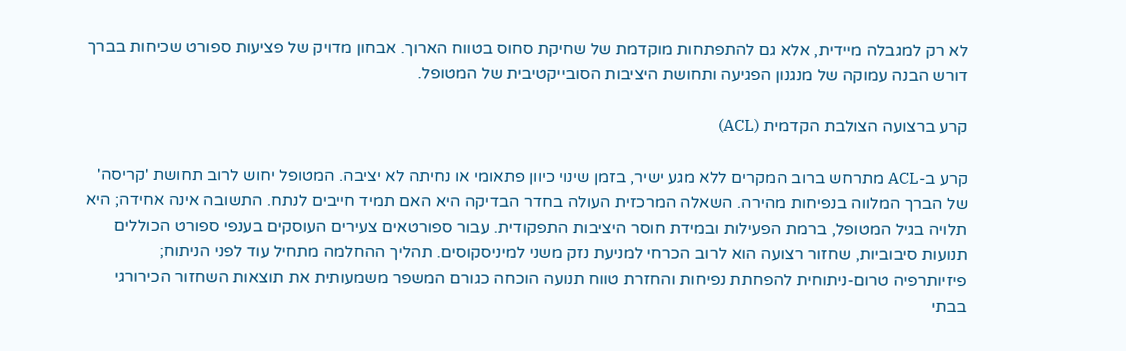לא רק למגבלה מיידית, אלא גם להתפתחות מוקדמת של שחיקת סחוס בטווח הארוך. אבחון מדויק של פציעות ספורט שכיחות בברך דורש הבנה עמוקה של מנגנון הפגיעה ותחושת היציבות הסובייקטיבית של המטופל.

קרע ברצועה הצולבת הקדמית (ACL)

קרע ב-ACL מתרחש ברוב המקרים ללא מגע ישיר, בזמן שינוי כיוון פתאומי או נחיתה לא יציבה. המטופל יחוש לרוב תחושת 'קריסה' של הברך המלווה בנפיחות מהירה. השאלה המרכזית העולה בחדר הבדיקה היא האם תמיד חייבים לנתח. התשובה אינה אחידה; היא תלויה בגיל המטופל, ברמת הפעילות ובמידת חוסר היציבות התפקודית. עבור ספורטאים צעירים העוסקים בענפי ספורט הכוללים תנועות סיבוביות, שחזור רצועה הוא לרוב הכרחי למניעת נזק משני למיניסקוסים. תהליך ההחלמה מתחיל עוד לפני הניתוח; פיזיותרפיה טרום-ניתוחית להפחתת נפיחות והחזרת טווח תנועה הוכחה כגורם המשפר משמעותית את תוצאות השחזור הכירורגי בבתי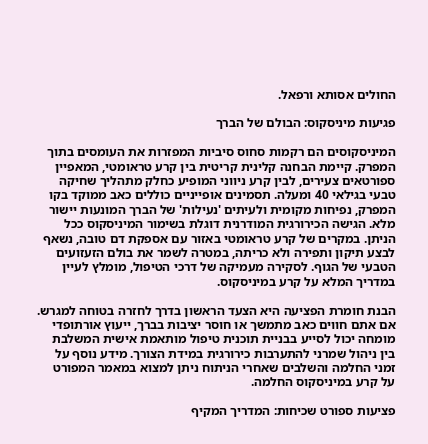החולים אסותא ורפאל.

פגיעות מיניסקוס: הבולם של הברך

המיניסקוסים הם רקמות סחוס סיביות המפזרות את העומסים בתוך המפרק. קיימת הבחנה קלינית קריטית בין קרע טראומטי, המאפיין ספורטאים צעירים, לבין קרע ניווני המופיע כחלק מתהליך שחיקה טבעי בגילאי 40 ומעלה. תסמינים אופייניים כוללים כאב ממוקד בקו המפרק, נפיחות מקומית ולעיתים 'נעילות' של הברך המונעות יישור מלא. הגישה הכירורגית המודרנית דוגלת בשימור המיניסקוס ככל הניתן. במקרים של קרע טראומטי באזור עם אספקת דם טובה, נשאף לבצע תיקון ותפירה ולא כריתה, במטרה לשמר את בולם הזעזועים הטבעי של הגוף. לסקירה מעמיקה של דרכי הטיפול, מומלץ לעיין במדריך המלא על קרע במיניסקוס.

הבנת חומרת הפציעה היא הצעד הראשון בדרך לחזרה בטוחה למגרש. אם אתם חווים כאב מתמשך או חוסר יציבות בברך, ייעוץ אורתופדי מומחה יכול לסייע בבניית תוכנית טיפול מותאמת אישית המשלבת בין ניהול שמרני להתערבות כירורגית במידת הצורך. מידע נוסף על זמני החלמה והשלבים שאחרי הניתוח ניתן למצוא במאמר המפורט על קרע במיניסקוס החלמה.

פציעות ספורט שכיחות: המדריך המקיף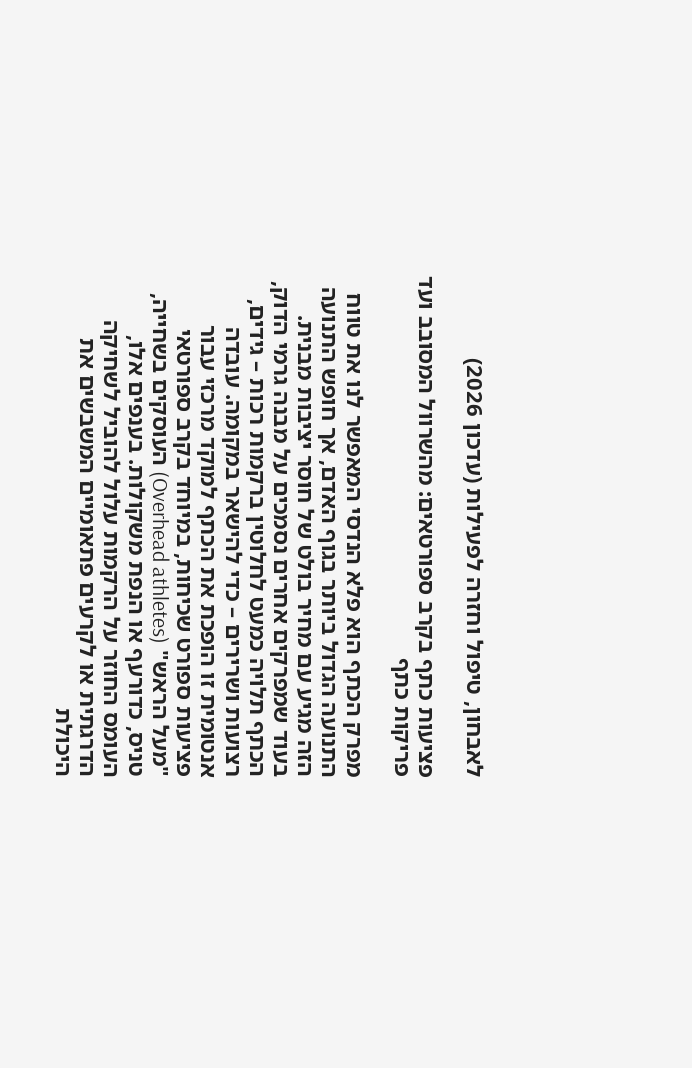לאבחון, טיפול וחזרה לפעילות (עדכון 2026)

פציעות כתף בקרב ספורטאים: מהשרוול המסובב ועד פריקות כתף

מפרק הכתף הוא פלא הנדסי המאפשר לנו את טווח התנועה הגדול ביותר בגוף האדם, אך חופש התנועה הזה מגיע עם מחיר בולט של חוסר יציבות מבנית. בעוד שמפרקים אחרים נסמכים על מבנה גרמי הדוק, הכתף תלויה כמעט לחלוטין ברקמות רכות – גידים, רצועות ושרירים – כדי להישאר במקומה. עובדה אנטומית זו הופכת את הכתף למוקד מרכזי עבור פציעות ספורט שכיחות, במיוחד בקרב ספורטאי "מעל הראש" (Overhead athletes) העוסקים בשחייה, טניס, כדורעף או הנפת משקולות. בענפים אלו, העומס החוזר על הרקמות עלול להוביל לשחיקה הדרגתית או לקרעים פתאומיים המשבשים את היכולת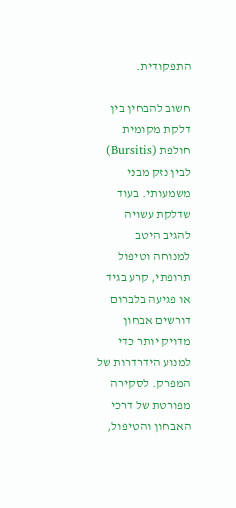התפקודית.

חשוב להבחין בין דלקת מקומית חולפת (Bursitis) לבין נזק מבני משמעותי. בעוד שדלקת עשויה להגיב היטב למנוחה וטיפול תרופתי, קרע בגיד או פגיעה בלברום דורשים אבחון מדויק יותר כדי למנוע הידרדרות של המפרק. לסקירה מפורטת של דרכי האבחון והטיפול,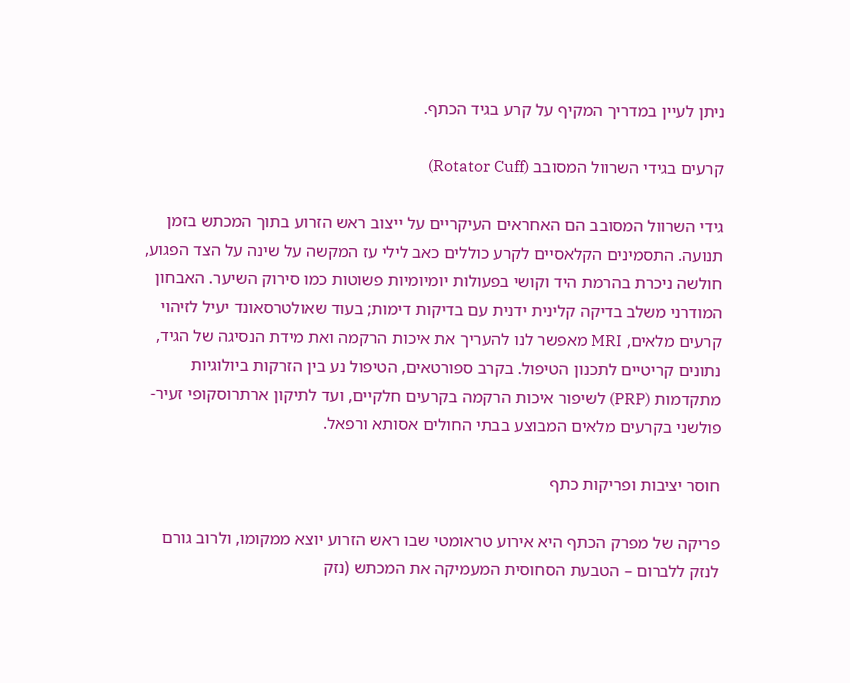ניתן לעיין במדריך המקיף על קרע בגיד הכתף.

קרעים בגידי השרוול המסובב (Rotator Cuff)

גידי השרוול המסובב הם האחראים העיקריים על ייצוב ראש הזרוע בתוך המכתש בזמן תנועה. התסמינים הקלאסיים לקרע כוללים כאב לילי עז המקשה על שינה על הצד הפגוע, חולשה ניכרת בהרמת היד וקושי בפעולות יומיומיות פשוטות כמו סירוק השיער. האבחון המודרני משלב בדיקה קלינית ידנית עם בדיקות דימות; בעוד שאולטרסאונד יעיל לזיהוי קרעים מלאים, MRI מאפשר לנו להעריך את איכות הרקמה ואת מידת הנסיגה של הגיד, נתונים קריטיים לתכנון הטיפול. בקרב ספורטאים, הטיפול נע בין הזרקות ביולוגיות מתקדמות (PRP) לשיפור איכות הרקמה בקרעים חלקיים, ועד לתיקון ארתרוסקופי זעיר-פולשני בקרעים מלאים המבוצע בבתי החולים אסותא ורפאל.

חוסר יציבות ופריקות כתף

פריקה של מפרק הכתף היא אירוע טראומטי שבו ראש הזרוע יוצא ממקומו, ולרוב גורם לנזק ללברום – הטבעת הסחוסית המעמיקה את המכתש (נזק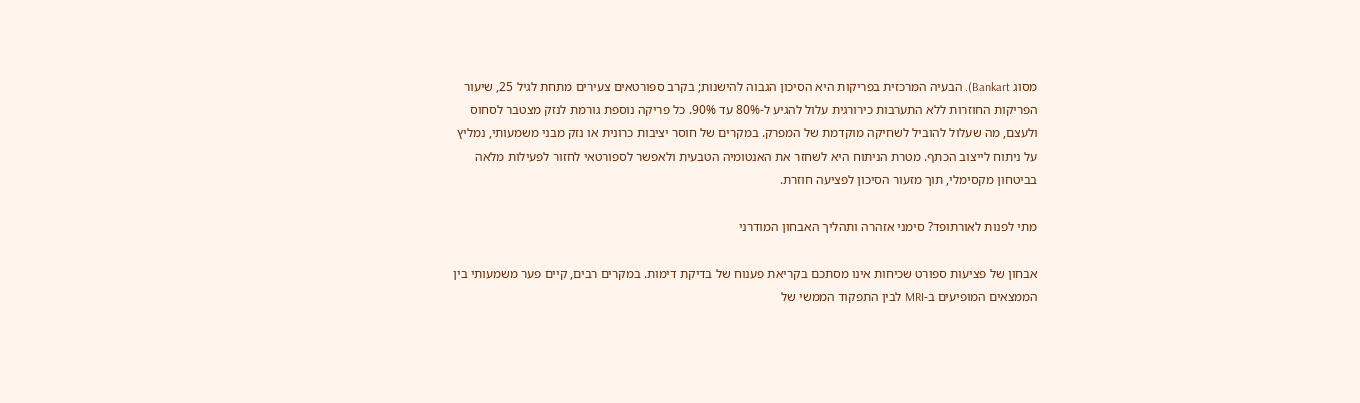מסוג Bankart). הבעיה המרכזית בפריקות היא הסיכון הגבוה להישנות; בקרב ספורטאים צעירים מתחת לגיל 25, שיעור הפריקות החוזרות ללא התערבות כירורגית עלול להגיע ל-80% עד 90%. כל פריקה נוספת גורמת לנזק מצטבר לסחוס ולעצם, מה שעלול להוביל לשחיקה מוקדמת של המפרק. במקרים של חוסר יציבות כרונית או נזק מבני משמעותי, נמליץ על ניתוח לייצוב הכתף. מטרת הניתוח היא לשחזר את האנטומיה הטבעית ולאפשר לספורטאי לחזור לפעילות מלאה בביטחון מקסימלי, תוך מזעור הסיכון לפציעה חוזרת.

מתי לפנות לאורתופד? סימני אזהרה ותהליך האבחון המודרני

אבחון של פציעות ספורט שכיחות אינו מסתכם בקריאת פענוח של בדיקת דימות. במקרים רבים, קיים פער משמעותי בין הממצאים המופיעים ב-MRI לבין התפקוד הממשי של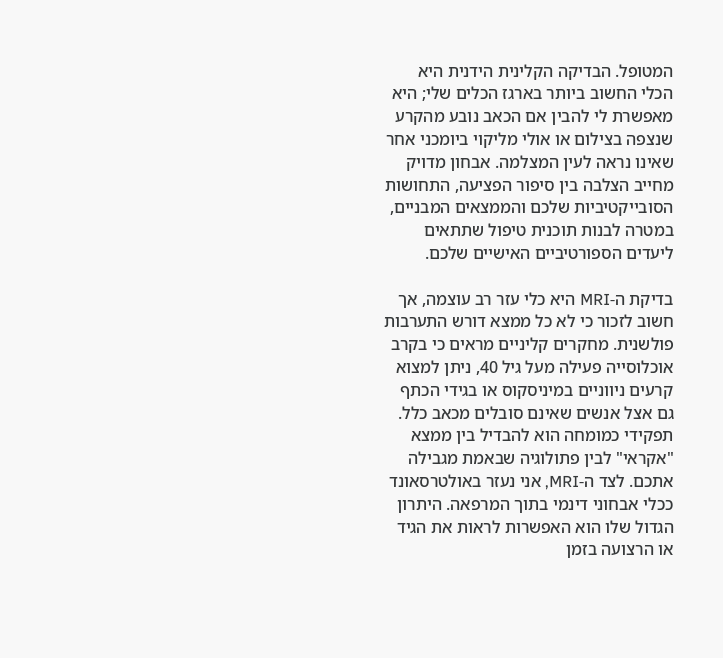המטופל. הבדיקה הקלינית הידנית היא הכלי החשוב ביותר בארגז הכלים שלי; היא מאפשרת לי להבין אם הכאב נובע מהקרע שנצפה בצילום או אולי מליקוי ביומכני אחר שאינו נראה לעין המצלמה. אבחון מדויק מחייב הצלבה בין סיפור הפציעה, התחושות הסובייקטיביות שלכם והממצאים המבניים, במטרה לבנות תוכנית טיפול שתתאים ליעדים הספורטיביים האישיים שלכם.

בדיקת ה-MRI היא כלי עזר רב עוצמה, אך חשוב לזכור כי לא כל ממצא דורש התערבות פולשנית. מחקרים קליניים מראים כי בקרב אוכלוסייה פעילה מעל גיל 40, ניתן למצוא קרעים ניווניים במיניסקוס או בגידי הכתף גם אצל אנשים שאינם סובלים מכאב כלל. תפקידי כמומחה הוא להבדיל בין ממצא "אקראי" לבין פתולוגיה שבאמת מגבילה אתכם. לצד ה-MRI, אני נעזר באולטרסאונד ככלי אבחוני דינמי בתוך המרפאה. היתרון הגדול שלו הוא האפשרות לראות את הגיד או הרצועה בזמן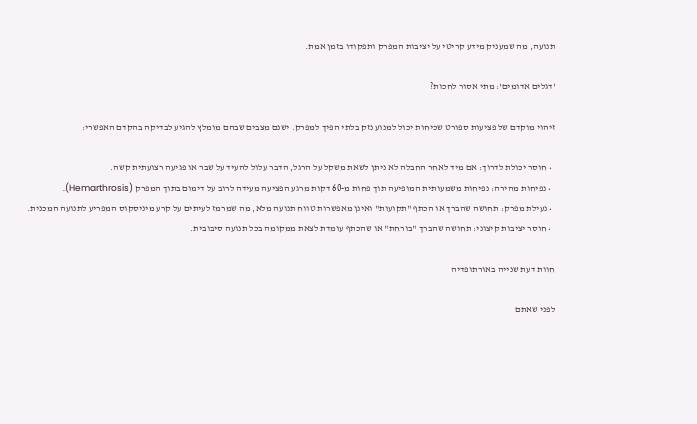תנועה, מה שמעניק מידע קריטי על יציבות המפרק ותפקודו בזמן אמת.

'דגלים אדומים': מתי אסור לחכות?

זיהוי מוקדם של פציעות ספורט שכיחות יכול למנוע נזק בלתי הפיך למפרק. ישנם מצבים שבהם מומלץ להגיע לבדיקה בהקדם האפשרי:

  • חוסר יכולת לדרוך: אם מיד לאחר החבלה לא ניתן לשאת משקל על הרגל, הדבר עלול להעיד על שבר או פגיעה רצועתית קשה.
  • נפיחות מהירה: נפיחות משמעותית המופיעה תוך פחות מ-60 דקות מרגע הפציעה מעידה לרוב על דימום בתוך המפרק (Hemarthrosis).
  • נעילת מפרק: תחושה שהברך או הכתף "תקועות" ואינן מאפשרות טווח תנועה מלא, מה שמרמז לעיתים על קרע מיניסקוס המפריע לתנועה המכנית.
  • חוסר יציבות קיצוני: תחושה שהברך "בורחת" או שהכתף עומדת לצאת ממקומה בכל תנועה סיבובית.

חוות דעת שנייה באורתופדיה

לפני שאתם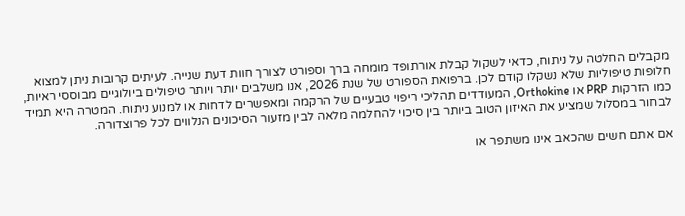מקבלים החלטה על ניתוח, כדאי לשקול קבלת אורתופד מומחה ברך וספורט לצורך חוות דעת שנייה. לעיתים קרובות ניתן למצוא חלופות טיפוליות שלא נשקלו קודם לכן. ברפואת הספורט של שנת 2026, אנו משלבים יותר ויותר טיפולים ביולוגיים מבוססי ראיות, כמו הזרקות PRP או Orthokine, המעודדים תהליכי ריפוי טבעיים של הרקמה ומאפשרים לדחות או למנוע ניתוח. המטרה היא תמיד לבחור במסלול שמציע את האיזון הטוב ביותר בין סיכוי להחלמה מלאה לבין מזעור הסיכונים הנלווים לכל פרוצדורה.

אם אתם חשים שהכאב אינו משתפר או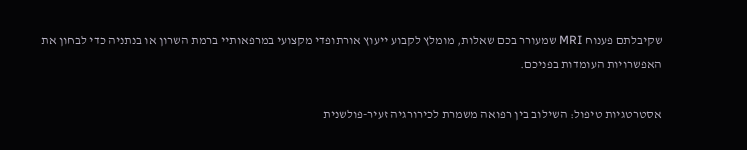שקיבלתם פענוח MRI שמעורר בכם שאלות, מומלץ לקבוע ייעוץ אורתופדי מקצועי במרפאותיי ברמת השרון או בנתניה כדי לבחון את האפשרויות העומדות בפניכם.

אסטרטגיות טיפול: השילוב בין רפואה משמרת לכירורגיה זעיר-פולשנית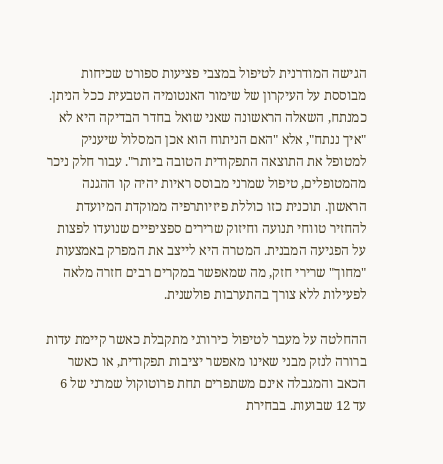הגישה המודרנית לטיפול במצבי פציעות ספורט שכיחות מבוססת על העיקרון של שימור האנטומיה הטבעית ככל הניתן. כמנתח, השאלה הראשונה שאני שואל בחדר הבדיקה היא לא "איך ננתח", אלא "האם הניתוח הוא אכן המסלול שיעניק למטופל את התוצאה התפקודית הטובה ביותר". עבור חלק ניכר מהמטופלים, טיפול שמרני מבוסס ראיות יהיה קו ההגנה הראשון. תוכנית כזו כוללת פיזיותרפיה ממוקדת המיועדת להחזיר טווחי תנועה וחיזוק שרירים ספציפיים שנועדו לפצות על הפגיעה המבנית. המטרה היא לייצב את המפרק באמצעות "מחוך" שרירי חזק, מה שמאפשר במקרים רבים חזרה מלאה לפעילות ללא צורך בהתערבות פולשנית.

ההחלטה על מעבר לטיפול כירורגי מתקבלת כאשר קיימת עדות ברורה לנזק מבני שאינו מאפשר יציבות תפקודית, או כאשר הכאב והמגבלה אינם משתפרים תחת פרוטוקול שמרני של 6 עד 12 שבועות. בבחירת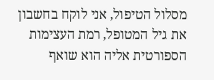מסלול הטיפול, אני לוקח בחשבון את גיל המטופל, רמת העצימות הספורטית אליה הוא שואף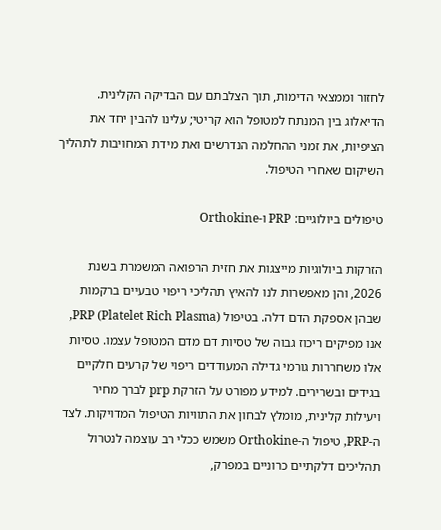לחזור וממצאי הדימות, תוך הצלבתם עם הבדיקה הקלינית. הדיאלוג בין המנתח למטופל הוא קריטי; עלינו להבין יחד את הציפיות, את זמני ההחלמה הנדרשים ואת מידת המחויבות לתהליך השיקום שאחרי הטיפול.

טיפולים ביולוגיים: PRP ו-Orthokine

הזרקות ביולוגיות מייצגות את חזית הרפואה המשמרת בשנת 2026, והן מאפשרות לנו להאיץ תהליכי ריפוי טבעיים ברקמות שבהן אספקת הדם דלה. בטיפול PRP (Platelet Rich Plasma), אנו מפיקים ריכוז גבוה של טסיות דם מדם המטופל עצמו. טסיות אלו משחררות גורמי גדילה המעודדים ריפוי של קרעים חלקיים בגידים ובשרירים. למידע מפורט על הזרקת prp לברך מחיר ויעילות קלינית, מומלץ לבחון את התוויות הטיפול המדויקות. לצד ה-PRP, טיפול ה-Orthokine משמש ככלי רב עוצמה לנטרול תהליכים דלקתיים כרוניים במפרק,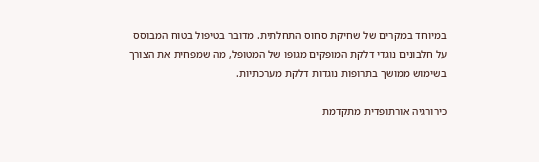במיוחד במקרים של שחיקת סחוס התחלתית. מדובר בטיפול בטוח המבוסס על חלבונים נוגדי דלקת המופקים מגופו של המטופל, מה שמפחית את הצורך בשימוש ממושך בתרופות נוגדות דלקת מערכתיות.

כירורגיה אורתופדית מתקדמת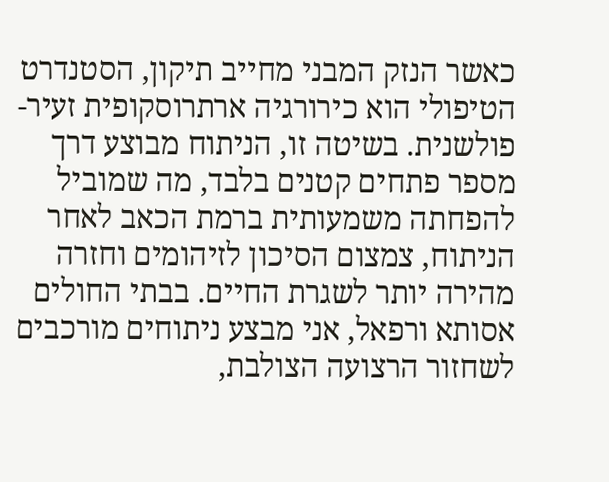כאשר הנזק המבני מחייב תיקון, הסטנדרט הטיפולי הוא כירורגיה ארתרוסקופית זעיר-פולשנית. בשיטה זו, הניתוח מבוצע דרך מספר פתחים קטנים בלבד, מה שמוביל להפחתה משמעותית ברמת הכאב לאחר הניתוח, צמצום הסיכון לזיהומים וחזרה מהירה יותר לשגרת החיים. בבתי החולים אסותא ורפאל, אני מבצע ניתוחים מורכבים לשחזור הרצועה הצולבת,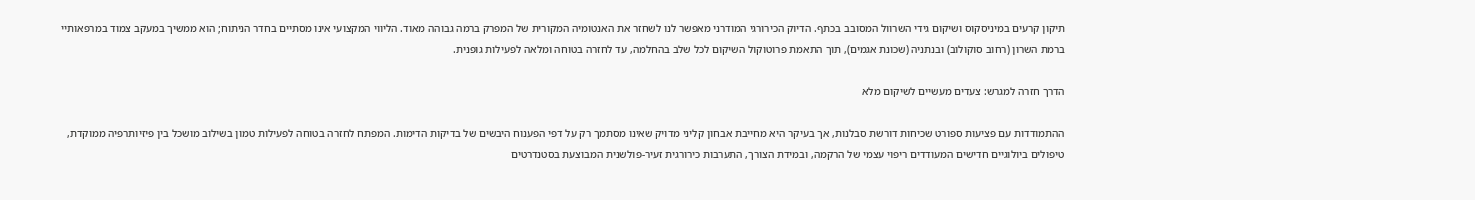תיקון קרעים במיניסקוס ושיקום גידי השרוול המסובב בכתף. הדיוק הכירורגי המודרני מאפשר לנו לשחזר את האנטומיה המקורית של המפרק ברמה גבוהה מאוד. הליווי המקצועי אינו מסתיים בחדר הניתוח; הוא ממשיך במעקב צמוד במרפאותיי ברמת השרון (רחוב סוקולוב) ובנתניה (שכונת אגמים), תוך התאמת פרוטוקול השיקום לכל שלב בהחלמה, עד לחזרה בטוחה ומלאה לפעילות גופנית.

הדרך חזרה למגרש: צעדים מעשיים לשיקום מלא

ההתמודדות עם פציעות ספורט שכיחות דורשת סבלנות, אך בעיקר היא מחייבת אבחון קליני מדויק שאינו מסתמך רק על דפי הפענוח היבשים של בדיקות הדימות. המפתח לחזרה בטוחה לפעילות טמון בשילוב מושכל בין פיזיותרפיה ממוקדת, טיפולים ביולוגיים חדישים המעודדים ריפוי עצמי של הרקמה, ובמידת הצורך, התערבות כירורגית זעיר-פולשנית המבוצעת בסטנדרטים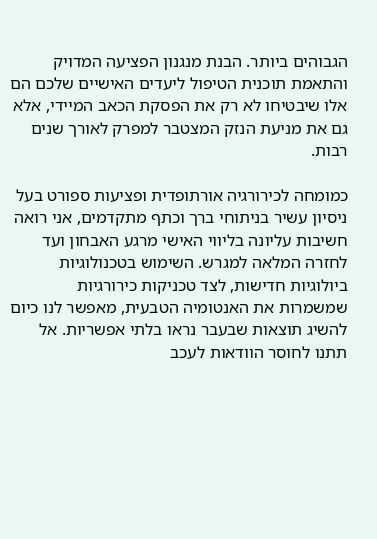הגבוהים ביותר. הבנת מנגנון הפציעה המדויק והתאמת תוכנית הטיפול ליעדים האישיים שלכם הם אלו שיבטיחו לא רק את הפסקת הכאב המיידי, אלא גם את מניעת הנזק המצטבר למפרק לאורך שנים רבות.

כמומחה לכירורגיה אורתופדית ופציעות ספורט בעל ניסיון עשיר בניתוחי ברך וכתף מתקדמים, אני רואה חשיבות עליונה בליווי האישי מרגע האבחון ועד לחזרה המלאה למגרש. השימוש בטכנולוגיות ביולוגיות חדישות, לצד טכניקות כירורגיות שמשמרות את האנטומיה הטבעית, מאפשר לנו כיום להשיג תוצאות שבעבר נראו בלתי אפשריות. אל תתנו לחוסר הוודאות לעכב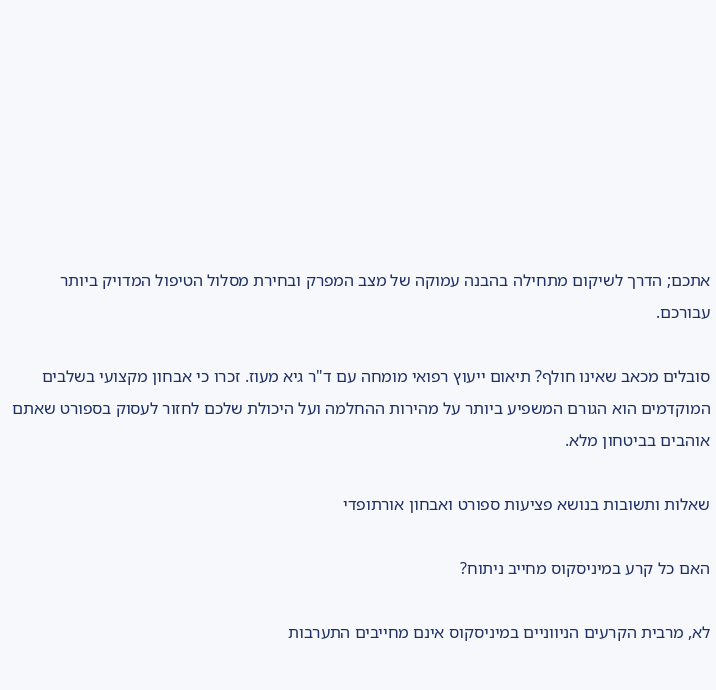אתכם; הדרך לשיקום מתחילה בהבנה עמוקה של מצב המפרק ובחירת מסלול הטיפול המדויק ביותר עבורכם.

סובלים מכאב שאינו חולף? תיאום ייעוץ רפואי מומחה עם ד"ר גיא מעוז. זכרו כי אבחון מקצועי בשלבים המוקדמים הוא הגורם המשפיע ביותר על מהירות ההחלמה ועל היכולת שלכם לחזור לעסוק בספורט שאתם אוהבים בביטחון מלא.

שאלות ותשובות בנושא פציעות ספורט ואבחון אורתופדי

האם כל קרע במיניסקוס מחייב ניתוח?

לא, מרבית הקרעים הניווניים במיניסקוס אינם מחייבים התערבות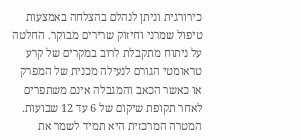כירורגית וניתן לנהלם בהצלחה באמצעות טיפול שמרני וחיזוק שרירים מבוקר. החלטה על ניתוח מתקבלת לרוב במקרים של קרע טראומטי הגורם לנעילה מכנית של המפרק או כאשר הכאב והמגבלה אינם משתפרים לאחר תקופת שיקום של 6 עד 12 שבועות. המטרה המרכזית היא תמיד לשמר את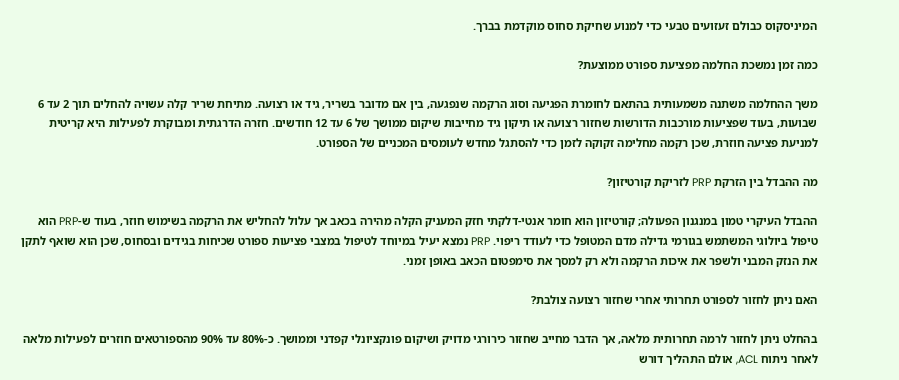המיניסקוס כבולם זעזועים טבעי כדי למנוע שחיקת סחוס מוקדמת בברך.

כמה זמן נמשכת החלמה מפציעת ספורט ממוצעת?

משך ההחלמה משתנה משמעותית בהתאם לחומרת הפגיעה וסוג הרקמה שנפגעה, בין אם מדובר בשריר, גיד או רצועה. מתיחת שריר קלה עשויה להחלים תוך 2 עד 6 שבועות, בעוד שפציעות מורכבות הדורשות שחזור רצועה או תיקון גיד מחייבות שיקום ממושך של 6 עד 12 חודשים. חזרה הדרגתית ומבוקרת לפעילות היא קריטית למניעת פציעה חוזרת, שכן רקמה מחלימה זקוקה לזמן כדי להסתגל מחדש לעומסים המכניים של הספורט.

מה ההבדל בין הזרקת PRP לזריקת קורטיזון?

ההבדל העיקרי טמון במנגנון הפעולה; קורטיזון הוא חומר אנטי-דלקתי חזק המעניק הקלה מהירה בכאב אך עלול להחליש את הרקמה בשימוש חוזר, בעוד ש-PRP הוא טיפול ביולוגי המשתמש בגורמי גדילה מדם המטופל כדי לעודד ריפוי. PRP נמצא יעיל במיוחד לטיפול במצבי פציעות ספורט שכיחות בגידים ובסחוס, שכן הוא שואף לתקן את הנזק המבני ולשפר את איכות הרקמה ולא רק למסך את סימפטום הכאב באופן זמני.

האם ניתן לחזור לספורט תחרותי אחרי שחזור רצועה צולבת?

בהחלט ניתן לחזור לרמה תחרותית מלאה, אך הדבר מחייב שחזור כירורגי מדויק ושיקום פונקציונלי קפדני וממושך. כ-80% עד 90% מהספורטאים חוזרים לפעילות מלאה לאחר ניתוח ACL, אולם התהליך דורש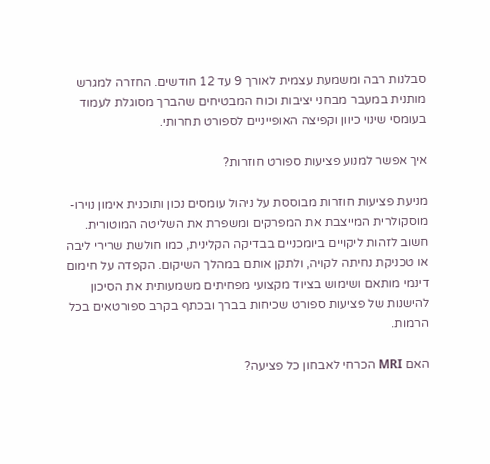סבלנות רבה ומשמעת עצמית לאורך 9 עד 12 חודשים. החזרה למגרש מותנית במעבר מבחני יציבות וכוח המבטיחים שהברך מסוגלת לעמוד בעומסי שינוי כיוון וקפיצה האופייניים לספורט תחרותי.

איך אפשר למנוע פציעות ספורט חוזרות?

מניעת פציעות חוזרות מבוססת על ניהול עומסים נכון ותוכנית אימון נוירו-מוסקולרית המייצבת את המפרקים ומשפרת את השליטה המוטורית. חשוב לזהות ליקויים ביומכניים בבדיקה הקלינית, כמו חולשת שרירי ליבה או טכניקת נחיתה לקויה, ולתקן אותם במהלך השיקום. הקפדה על חימום דינמי מותאם ושימוש בציוד מקצועי מפחיתים משמעותית את הסיכון להישנות של פציעות ספורט שכיחות בברך ובכתף בקרב ספורטאים בכל הרמות.

האם MRI הכרחי לאבחון כל פציעה?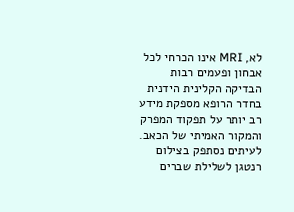לא, MRI אינו הכרחי לכל אבחון ופעמים רבות הבדיקה הקלינית הידנית בחדר הרופא מספקת מידע רב יותר על תפקוד המפרק והמקור האמיתי של הכאב. לעיתים נסתפק בצילום רנטגן לשלילת שברים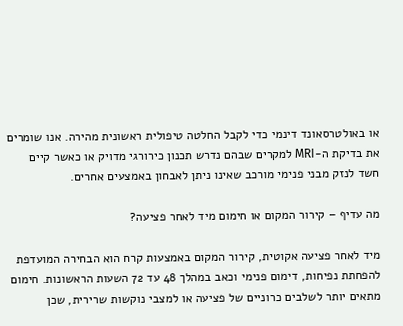או באולטרסאונד דינמי כדי לקבל החלטה טיפולית ראשונית מהירה. אנו שומרים את בדיקת ה-MRI למקרים שבהם נדרש תכנון כירורגי מדויק או כאשר קיים חשד לנזק מבני פנימי מורכב שאינו ניתן לאבחון באמצעים אחרים.

מה עדיף – קירור המקום או חימום מיד לאחר פציעה?

מיד לאחר פציעה אקוטית, קירור המקום באמצעות קרח הוא הבחירה המועדפת להפחתת נפיחות, דימום פנימי וכאב במהלך 48 עד 72 השעות הראשונות. חימום מתאים יותר לשלבים כרוניים של פציעה או למצבי נוקשות שרירית, שכן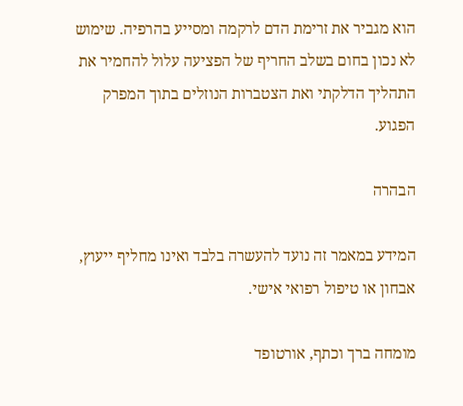הוא מגביר את זרימת הדם לרקמה ומסייע בהרפיה. שימוש לא נכון בחום בשלב החריף של הפציעה עלול להחמיר את התהליך הדלקתי ואת הצטברות הנוזלים בתוך המפרק הפגוע.

הבהרה

המידע במאמר זה נועד להעשרה בלבד ואינו מחליף ייעוץ, אבחון או טיפול רפואי אישי.

מומחה ברך וכתף, אורטופד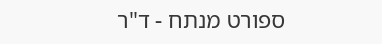ספורט מנתח - ד"ר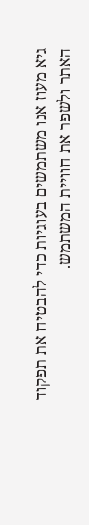גיא מעוז אנו משתמשים בעוגיות כדי להבטיח את תפקוד האתר ולשפר את חוויית המשתמש.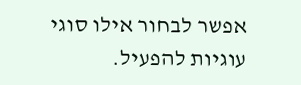אפשר לבחור אילו סוגי עוגיות להפעיל.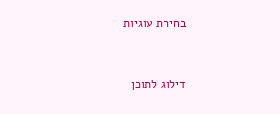בחירת עוגיות


דילוג לתוכן